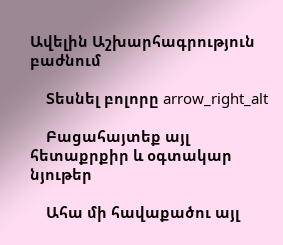Ավելին Աշխարհագրություն բաժնում

    Տեսնել բոլորը arrow_right_alt

    Բացահայտեք այլ հետաքրքիր և օգտակար նյութեր

    Ահա մի հավաքածու այլ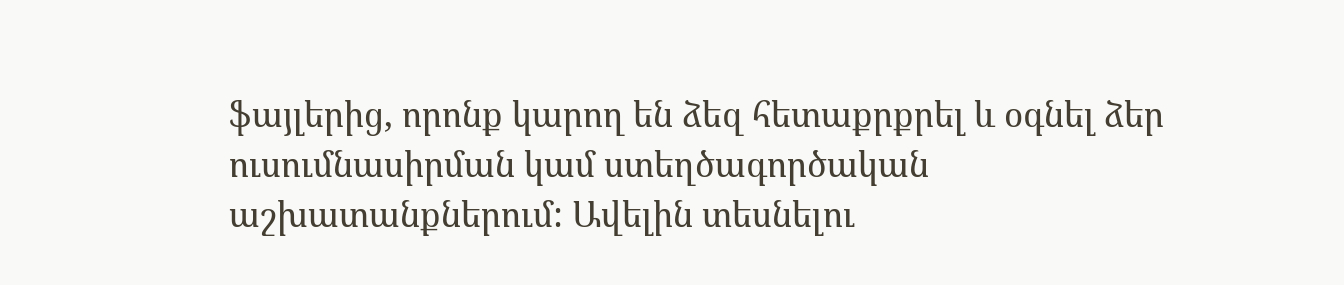ֆայլերից, որոնք կարող են ձեզ հետաքրքրել և օգնել ձեր ուսումնասիրման կամ ստեղծագործական աշխատանքներում: Ավելին տեսնելու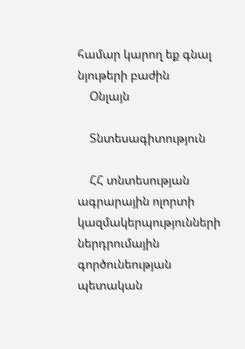համար կարող եք գնալ նյութերի բաժին
    Օնլայն

    Տնտեսագիտություն

    ՀՀ տնտեսության ագրարային ոլորտի կազմակերպությունների ներդրումային գործունեության պետական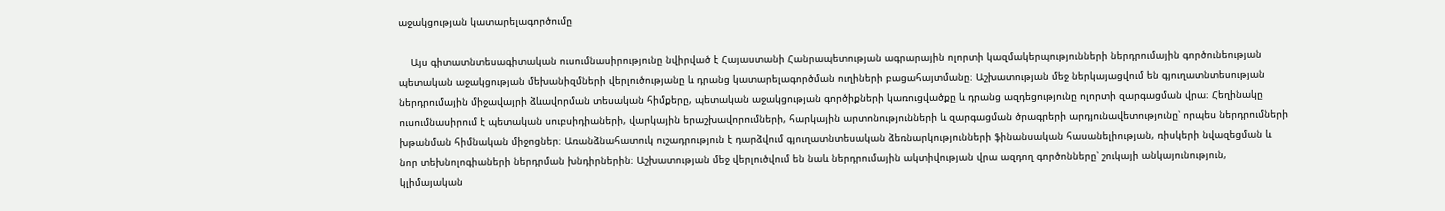աջակցության կատարելագործումը

    Այս գիտատնտեսագիտական ուսումնասիրությունը նվիրված է Հայաստանի Հանրապետության ագրարային ոլորտի կազմակերպությունների ներդրումային գործունեության պետական աջակցության մեխանիզմների վերլուծությանը և դրանց կատարելագործման ուղիների բացահայտմանը։ Աշխատության մեջ ներկայացվում են գյուղատնտեսության ներդրումային միջավայրի ձևավորման տեսական հիմքերը, պետական աջակցության գործիքների կառուցվածքը և դրանց ազդեցությունը ոլորտի զարգացման վրա։ Հեղինակը ուսումնասիրում է պետական սուբսիդիաների, վարկային երաշխավորումների, հարկային արտոնությունների և զարգացման ծրագրերի արդյունավետությունը՝ որպես ներդրումների խթանման հիմնական միջոցներ։ Առանձնահատուկ ուշադրություն է դարձվում գյուղատնտեսական ձեռնարկությունների ֆինանսական հասանելիության, ռիսկերի նվազեցման և նոր տեխնոլոգիաների ներդրման խնդիրներին։ Աշխատության մեջ վերլուծվում են նաև ներդրումային ակտիվության վրա ազդող գործոնները՝ շուկայի անկայունություն, կլիմայական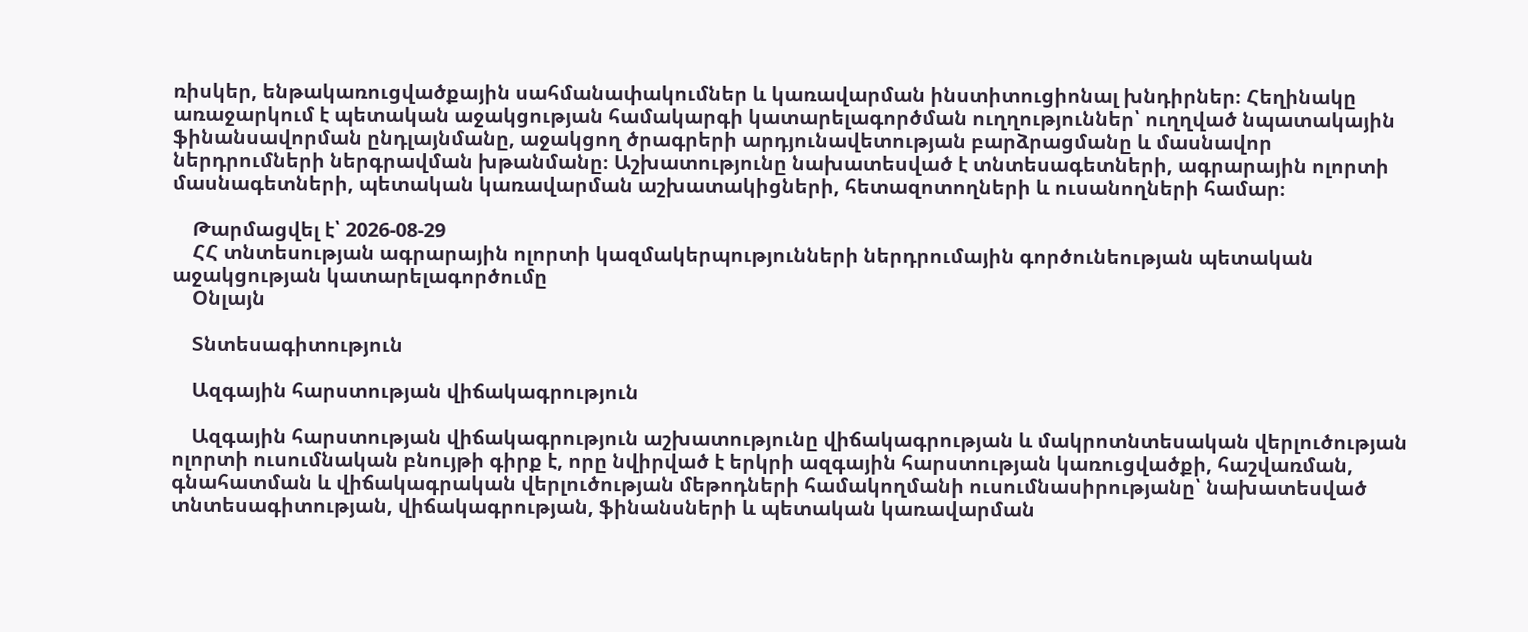ռիսկեր, ենթակառուցվածքային սահմանափակումներ և կառավարման ինստիտուցիոնալ խնդիրներ։ Հեղինակը առաջարկում է պետական աջակցության համակարգի կատարելագործման ուղղություններ՝ ուղղված նպատակային ֆինանսավորման ընդլայնմանը, աջակցող ծրագրերի արդյունավետության բարձրացմանը և մասնավոր ներդրումների ներգրավման խթանմանը։ Աշխատությունը նախատեսված է տնտեսագետների, ագրարային ոլորտի մասնագետների, պետական կառավարման աշխատակիցների, հետազոտողների և ուսանողների համար։

    Թարմացվել է՝ 2026-08-29
    ՀՀ տնտեսության ագրարային ոլորտի կազմակերպությունների ներդրումային գործունեության պետական աջակցության կատարելագործումը
    Օնլայն

    Տնտեսագիտություն

    Ազգային հարստության վիճակագրություն

    Ազգային հարստության վիճակագրություն աշխատությունը վիճակագրության և մակրոտնտեսական վերլուծության ոլորտի ուսումնական բնույթի գիրք է, որը նվիրված է երկրի ազգային հարստության կառուցվածքի, հաշվառման, գնահատման և վիճակագրական վերլուծության մեթոդների համակողմանի ուսումնասիրությանը՝ նախատեսված տնտեսագիտության, վիճակագրության, ֆինանսների և պետական կառավարման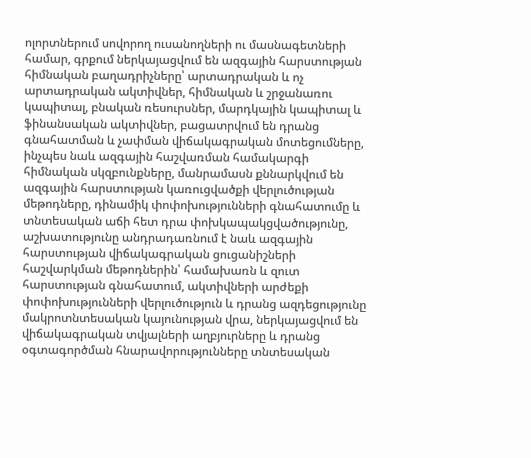ոլորտներում սովորող ուսանողների ու մասնագետների համար, գրքում ներկայացվում են ազգային հարստության հիմնական բաղադրիչները՝ արտադրական և ոչ արտադրական ակտիվներ, հիմնական և շրջանառու կապիտալ, բնական ռեսուրսներ, մարդկային կապիտալ և ֆինանսական ակտիվներ, բացատրվում են դրանց գնահատման և չափման վիճակագրական մոտեցումները, ինչպես նաև ազգային հաշվառման համակարգի հիմնական սկզբունքները, մանրամասն քննարկվում են ազգային հարստության կառուցվածքի վերլուծության մեթոդները, դինամիկ փոփոխությունների գնահատումը և տնտեսական աճի հետ դրա փոխկապակցվածությունը, աշխատությունը անդրադառնում է նաև ազգային հարստության վիճակագրական ցուցանիշների հաշվարկման մեթոդներին՝ համախառն և զուտ հարստության գնահատում, ակտիվների արժեքի փոփոխությունների վերլուծություն և դրանց ազդեցությունը մակրոտնտեսական կայունության վրա, ներկայացվում են վիճակագրական տվյալների աղբյուրները և դրանց օգտագործման հնարավորությունները տնտեսական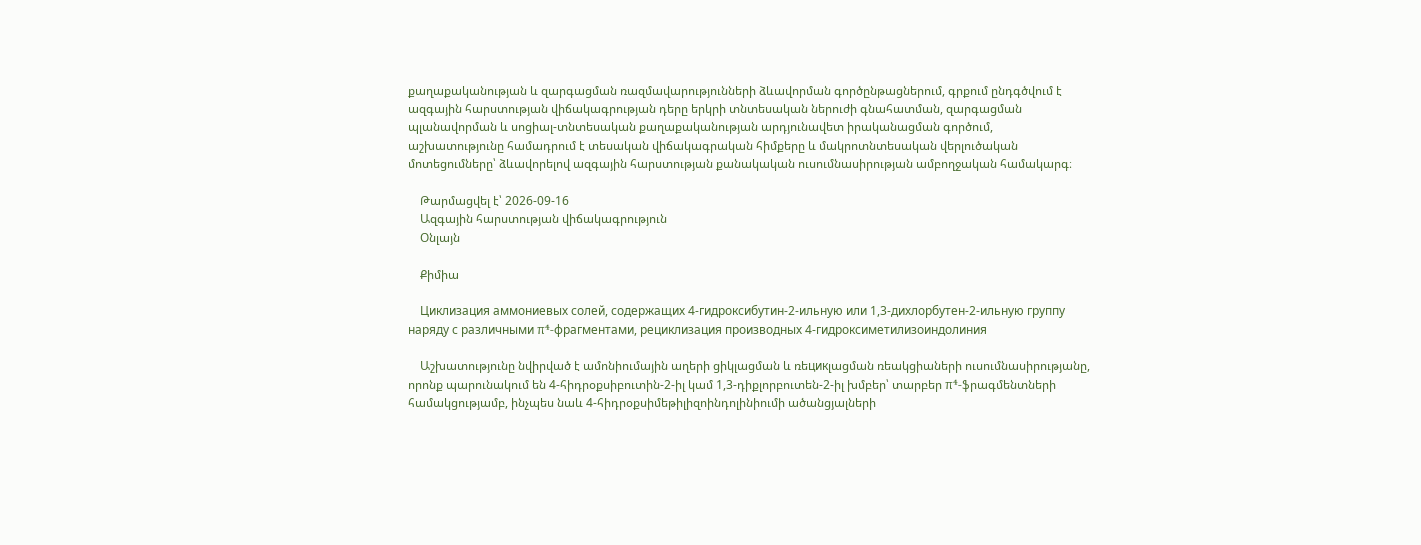քաղաքականության և զարգացման ռազմավարությունների ձևավորման գործընթացներում, գրքում ընդգծվում է ազգային հարստության վիճակագրության դերը երկրի տնտեսական ներուժի գնահատման, զարգացման պլանավորման և սոցիալ-տնտեսական քաղաքականության արդյունավետ իրականացման գործում, աշխատությունը համադրում է տեսական վիճակագրական հիմքերը և մակրոտնտեսական վերլուծական մոտեցումները՝ ձևավորելով ազգային հարստության քանակական ուսումնասիրության ամբողջական համակարգ։

    Թարմացվել է՝ 2026-09-16
    Ազգային հարստության վիճակագրություն
    Օնլայն

    Քիմիա

    Циклизация аммониевых солей, содержащих 4-гидроксибутин-2-ильную или 1,3-дихлорбутен-2-ильную группу наряду с различными π⁴-фрагментами, рециклизация производных 4-гидроксиметилизоиндолиния

    Աշխատությունը նվիրված է ամոնիումային աղերի ցիկլացման և ռեцикլացման ռեակցիաների ուսումնասիրությանը, որոնք պարունակում են 4-հիդրօքսիբուտին-2-իլ կամ 1,3-դիքլորբուտեն-2-իլ խմբեր՝ տարբեր π⁴-ֆրագմենտների համակցությամբ, ինչպես նաև 4-հիդրօքսիմեթիլիզոինդոլինիումի ածանցյալների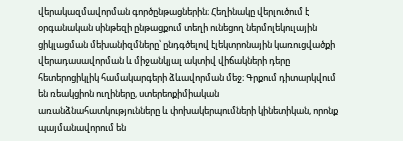վերակազմավորման գործընթացներին։ Հեղինակը վերլուծում է օրգանական սինթեզի ընթացքում տեղի ունեցող ներմոլեկուլային ցիկլացման մեխանիզմները՝ ընդգծելով էլեկտրոնային կառուցվածքի վերադասավորման և միջանկյալ ակտիվ վիճակների դերը հետերոցիկլիկ համակարգերի ձևավորման մեջ։ Գրքում դիտարկվում են ռեակցիոն ուղիները, ստերեոքիմիական առանձնահատկությունները և փոխակերպումների կինետիկան, որոնք պայմանավորում են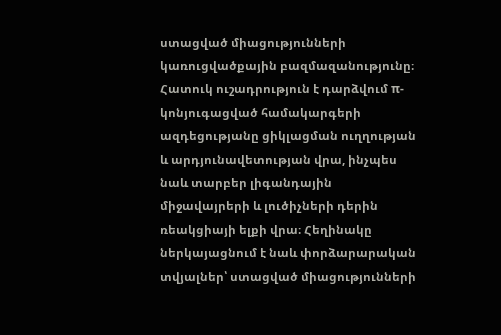ստացված միացությունների կառուցվածքային բազմազանությունը։ Հատուկ ուշադրություն է դարձվում π-կոնյուգացված համակարգերի ազդեցությանը ցիկլացման ուղղության և արդյունավետության վրա, ինչպես նաև տարբեր լիգանդային միջավայրերի և լուծիչների դերին ռեակցիայի ելքի վրա։ Հեղինակը ներկայացնում է նաև փորձարարական տվյալներ՝ ստացված միացությունների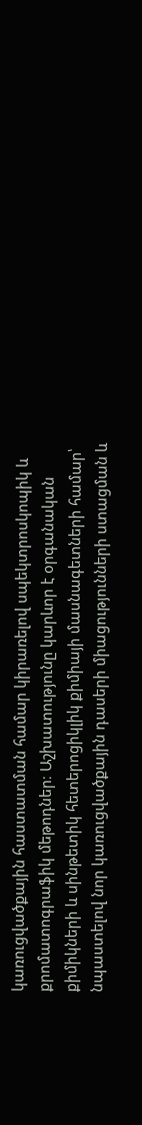կառուցվածքային հաստատման համար կիրառելով սպեկտրոսկոպիկ և քրոմատոգրաֆիկ մեթոդներ։ Աշխատությունը կարևոր է օրգանական քիմիկների և սինթետիկ հետերոցիկլիկ քիմիայի մասնագետների համար՝ նպաստելով նոր կառուցվածքային դասերի միացությունների ստացման և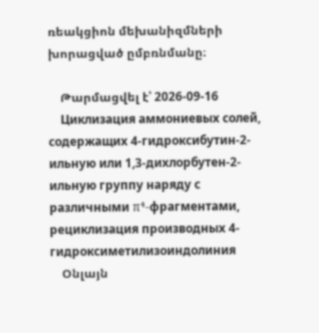ռեակցիոն մեխանիզմների խորացված ըմբռնմանը։

    Թարմացվել է՝ 2026-09-16
    Циклизация аммониевых солей, содержащих 4-гидроксибутин-2-ильную или 1,3-дихлорбутен-2-ильную группу наряду с различными π⁴-фрагментами, рециклизация производных 4-гидроксиметилизоиндолиния
    Օնլայն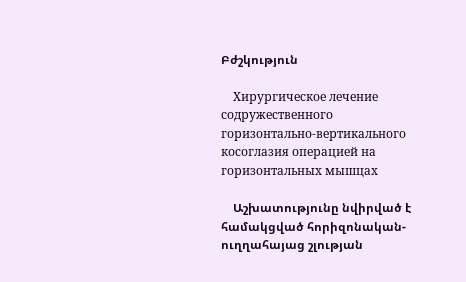Բժշկություն

    Хирургическое лечение содружественного горизонтально-вертикального косоглазия операцией на горизонтальных мышцах

    Աշխատությունը նվիրված է համակցված հորիզոնական-ուղղահայաց շլության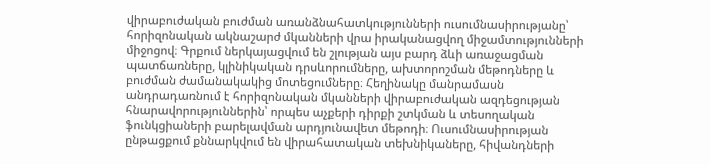վիրաբուժական բուժման առանձնահատկությունների ուսումնասիրությանը՝ հորիզոնական ակնաշարժ մկանների վրա իրականացվող միջամտությունների միջոցով։ Գրքում ներկայացվում են շլության այս բարդ ձևի առաջացման պատճառները, կլինիկական դրսևորումները, ախտորոշման մեթոդները և բուժման ժամանակակից մոտեցումները։ Հեղինակը մանրամասն անդրադառնում է հորիզոնական մկանների վիրաբուժական ազդեցության հնարավորություններին՝ որպես աչքերի դիրքի շտկման և տեսողական ֆունկցիաների բարելավման արդյունավետ մեթոդի։ Ուսումնասիրության ընթացքում քննարկվում են վիրահատական տեխնիկաները, հիվանդների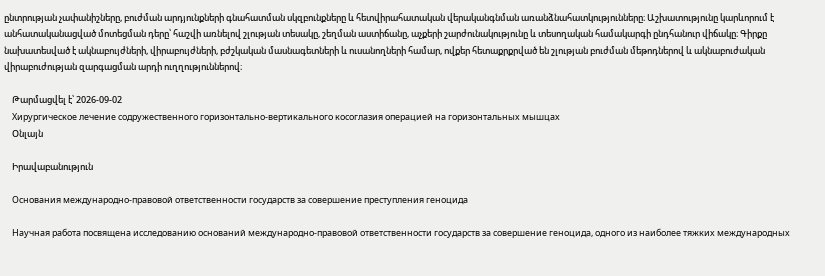ընտրության չափանիշները, բուժման արդյունքների գնահատման սկզբունքները և հետվիրահատական վերականգնման առանձնահատկությունները։ Աշխատությունը կարևորում է անհատականացված մոտեցման դերը՝ հաշվի առնելով շլության տեսակը, շեղման աստիճանը, աչքերի շարժունակությունը և տեսողական համակարգի ընդհանուր վիճակը։ Գիրքը նախատեսված է ակնաբույժների, վիրաբույժների, բժշկական մասնագետների և ուսանողների համար, ովքեր հետաքրքրված են շլության բուժման մեթոդներով և ակնաբուժական վիրաբուժության զարգացման արդի ուղղություններով։

    Թարմացվել է՝ 2026-09-02
    Хирургическое лечение содружественного горизонтально-вертикального косоглазия операцией на горизонтальных мышцах
    Օնլայն

    Իրավաբանություն

    Основания международно-правовой ответственности государств за совершение преступления геноцида

    Научная работа посвящена исследованию оснований международно-правовой ответственности государств за совершение геноцида, одного из наиболее тяжких международных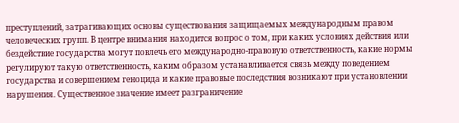преступлений, затрагивающих основы существования защищаемых международным правом человеческих групп. В центре внимания находится вопрос о том, при каких условиях действия или бездействие государства могут повлечь его международно-правовую ответственность, какие нормы регулируют такую ответственность, каким образом устанавливается связь между поведением государства и совершением геноцида и какие правовые последствия возникают при установлении нарушения. Существенное значение имеет разграничение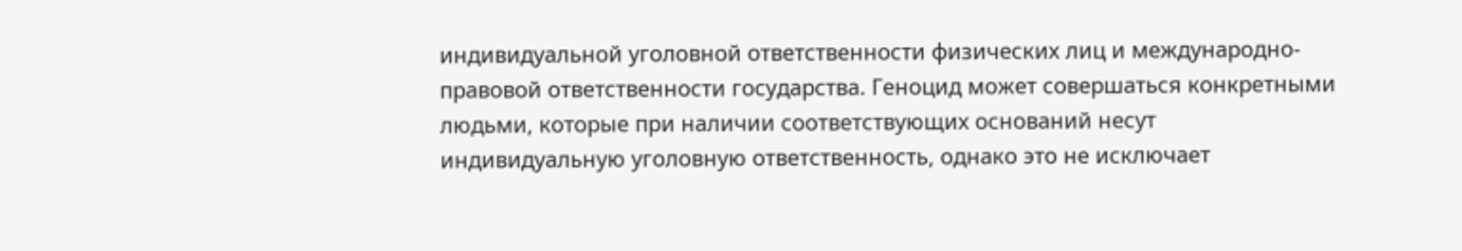индивидуальной уголовной ответственности физических лиц и международно-правовой ответственности государства. Геноцид может совершаться конкретными людьми, которые при наличии соответствующих оснований несут индивидуальную уголовную ответственность, однако это не исключает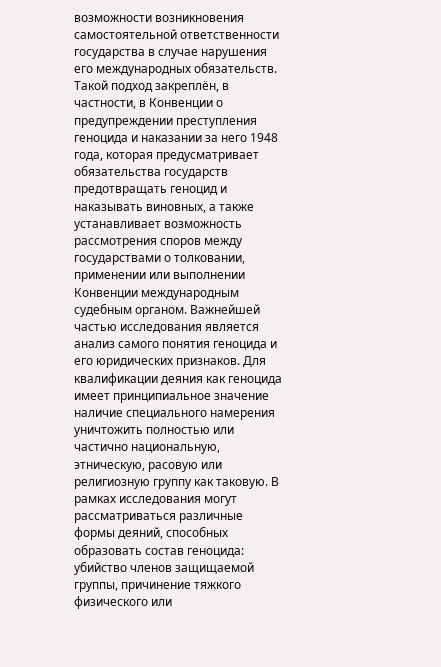возможности возникновения самостоятельной ответственности государства в случае нарушения его международных обязательств. Такой подход закреплён, в частности, в Конвенции о предупреждении преступления геноцида и наказании за него 1948 года, которая предусматривает обязательства государств предотвращать геноцид и наказывать виновных, а также устанавливает возможность рассмотрения споров между государствами о толковании, применении или выполнении Конвенции международным судебным органом. Важнейшей частью исследования является анализ самого понятия геноцида и его юридических признаков. Для квалификации деяния как геноцида имеет принципиальное значение наличие специального намерения уничтожить полностью или частично национальную, этническую, расовую или религиозную группу как таковую. В рамках исследования могут рассматриваться различные формы деяний, способных образовать состав геноцида: убийство членов защищаемой группы, причинение тяжкого физического или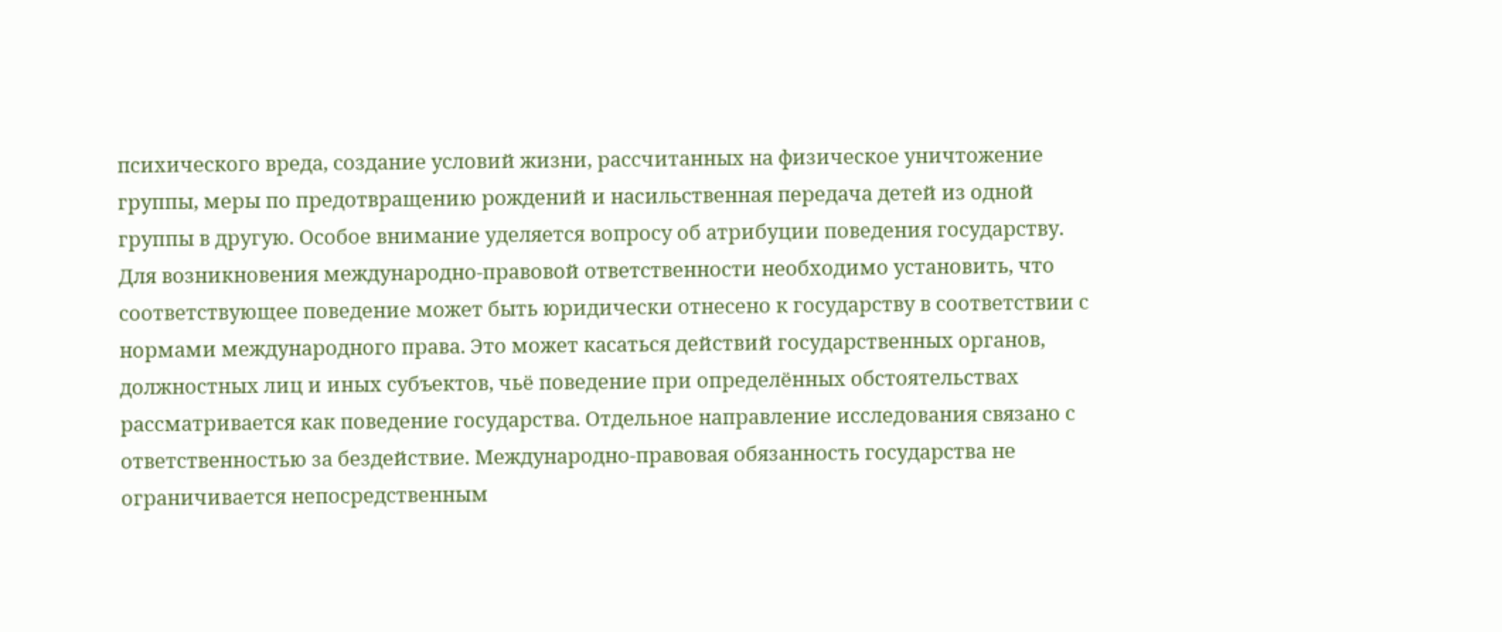психического вреда, создание условий жизни, рассчитанных на физическое уничтожение группы, меры по предотвращению рождений и насильственная передача детей из одной группы в другую. Особое внимание уделяется вопросу об атрибуции поведения государству. Для возникновения международно-правовой ответственности необходимо установить, что соответствующее поведение может быть юридически отнесено к государству в соответствии с нормами международного права. Это может касаться действий государственных органов, должностных лиц и иных субъектов, чьё поведение при определённых обстоятельствах рассматривается как поведение государства. Отдельное направление исследования связано с ответственностью за бездействие. Международно-правовая обязанность государства не ограничивается непосредственным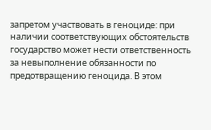запретом участвовать в геноциде: при наличии соответствующих обстоятельств государство может нести ответственность за невыполнение обязанности по предотвращению геноцида. В этом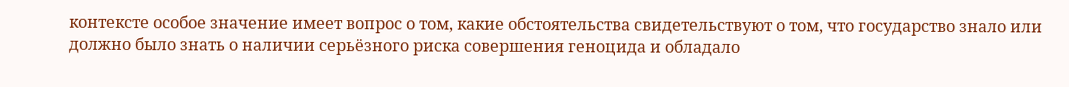контексте особое значение имеет вопрос о том, какие обстоятельства свидетельствуют о том, что государство знало или должно было знать о наличии серьёзного риска совершения геноцида и обладало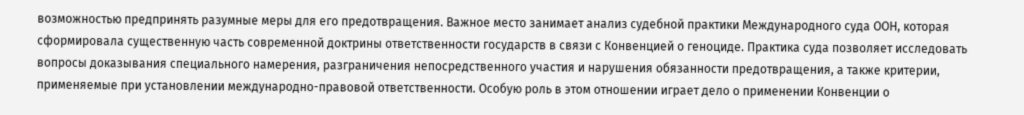возможностью предпринять разумные меры для его предотвращения. Важное место занимает анализ судебной практики Международного суда ООН, которая сформировала существенную часть современной доктрины ответственности государств в связи с Конвенцией о геноциде. Практика суда позволяет исследовать вопросы доказывания специального намерения, разграничения непосредственного участия и нарушения обязанности предотвращения, а также критерии, применяемые при установлении международно-правовой ответственности. Особую роль в этом отношении играет дело о применении Конвенции о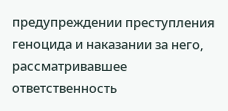предупреждении преступления геноцида и наказании за него, рассматривавшее ответственность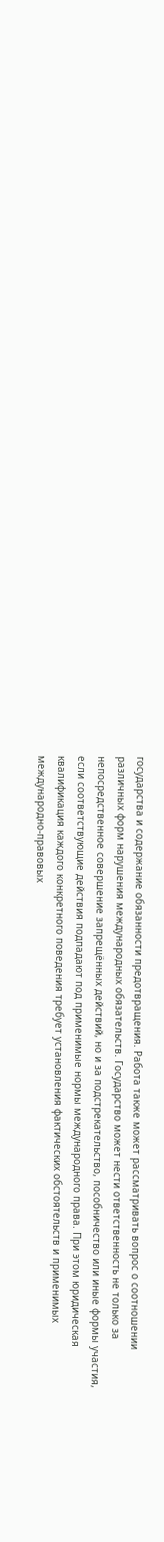государства и содержание обязанности предотвращения. Работа также может рассматривать вопрос о соотношении различных форм нарушения международных обязательств. Государство может нести ответственность не только за непосредственное совершение запрещённых действий, но и за подстрекательство, пособничество или иные формы участия, если соответствующие действия подпадают под применимые нормы международного права. При этом юридическая квалификация каждого конкретного поведения требует установления фактических обстоятельств и применимых международно-правовых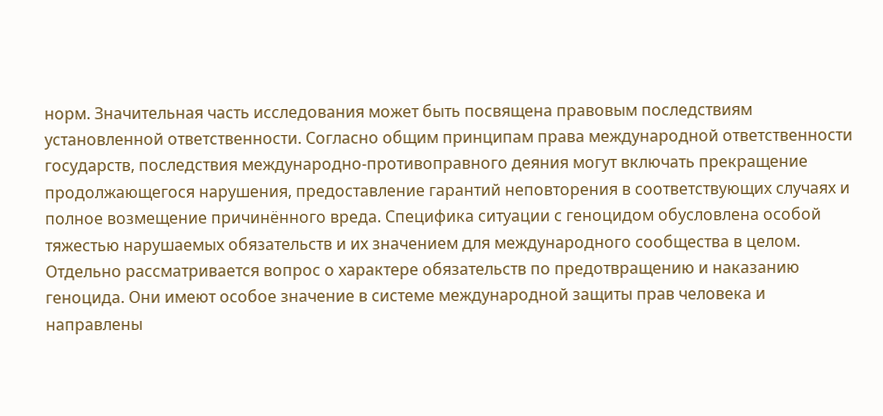норм. Значительная часть исследования может быть посвящена правовым последствиям установленной ответственности. Согласно общим принципам права международной ответственности государств, последствия международно-противоправного деяния могут включать прекращение продолжающегося нарушения, предоставление гарантий неповторения в соответствующих случаях и полное возмещение причинённого вреда. Специфика ситуации с геноцидом обусловлена особой тяжестью нарушаемых обязательств и их значением для международного сообщества в целом. Отдельно рассматривается вопрос о характере обязательств по предотвращению и наказанию геноцида. Они имеют особое значение в системе международной защиты прав человека и направлены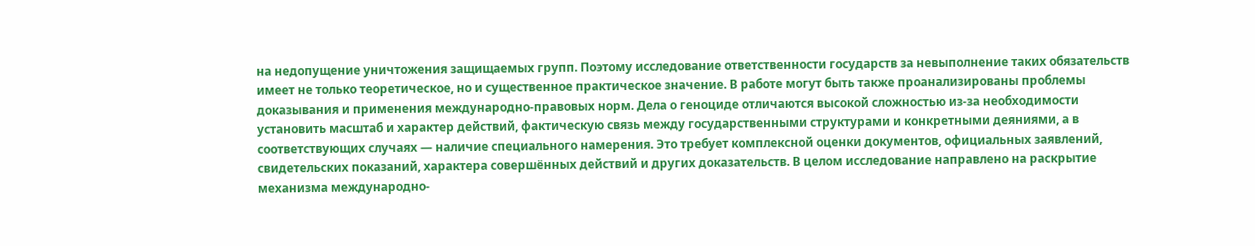на недопущение уничтожения защищаемых групп. Поэтому исследование ответственности государств за невыполнение таких обязательств имеет не только теоретическое, но и существенное практическое значение. В работе могут быть также проанализированы проблемы доказывания и применения международно-правовых норм. Дела о геноциде отличаются высокой сложностью из-за необходимости установить масштаб и характер действий, фактическую связь между государственными структурами и конкретными деяниями, а в соответствующих случаях — наличие специального намерения. Это требует комплексной оценки документов, официальных заявлений, свидетельских показаний, характера совершённых действий и других доказательств. В целом исследование направлено на раскрытие механизма международно-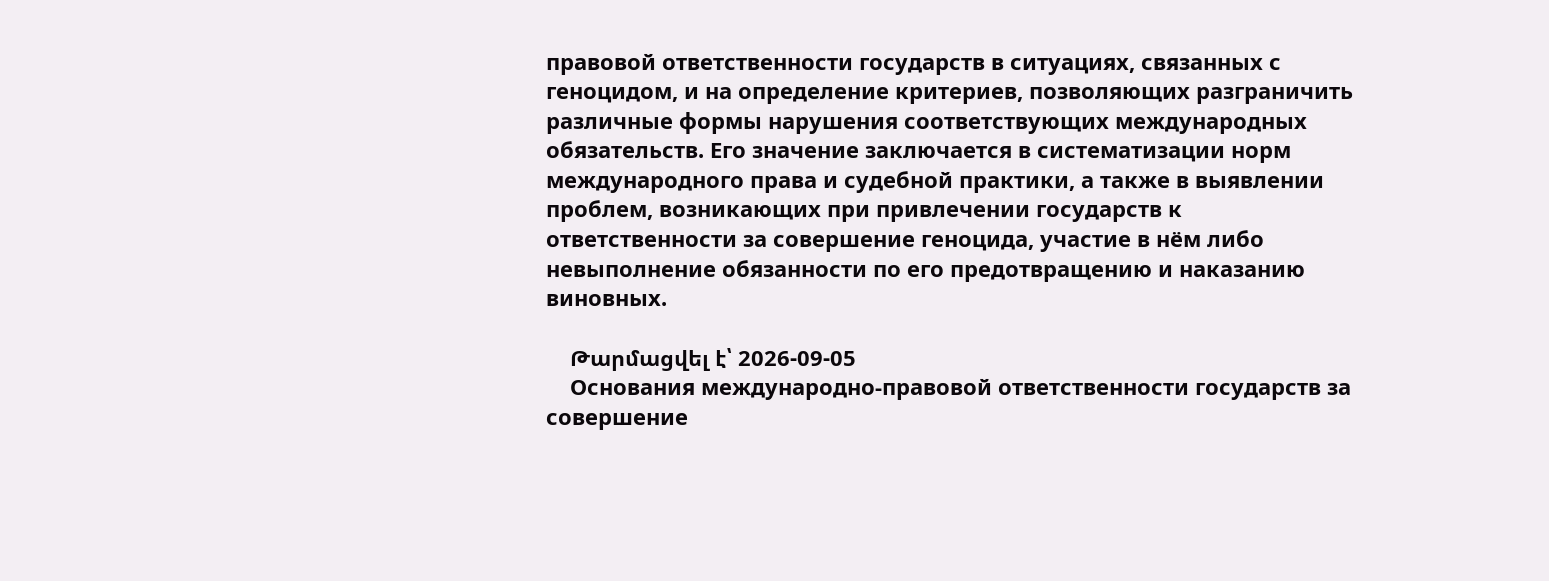правовой ответственности государств в ситуациях, связанных с геноцидом, и на определение критериев, позволяющих разграничить различные формы нарушения соответствующих международных обязательств. Его значение заключается в систематизации норм международного права и судебной практики, а также в выявлении проблем, возникающих при привлечении государств к ответственности за совершение геноцида, участие в нём либо невыполнение обязанности по его предотвращению и наказанию виновных.

    Թարմացվել է՝ 2026-09-05
    Основания международно-правовой ответственности государств за совершение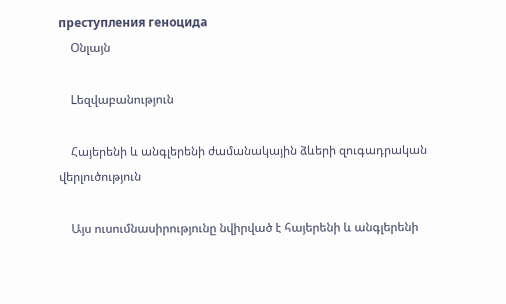преступления геноцида
    Օնլայն

    Lեզվաբանություն

    Հայերենի և անգլերենի ժամանակային ձևերի զուգադրական վերլուծություն

    Այս ուսումնասիրությունը նվիրված է հայերենի և անգլերենի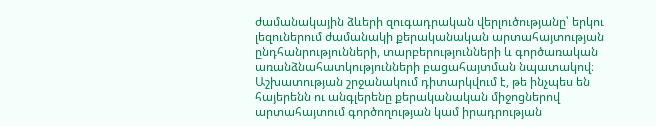ժամանակային ձևերի զուգադրական վերլուծությանը՝ երկու լեզուներում ժամանակի քերականական արտահայտության ընդհանրությունների, տարբերությունների և գործառական առանձնահատկությունների բացահայտման նպատակով։ Աշխատության շրջանակում դիտարկվում է, թե ինչպես են հայերենն ու անգլերենը քերականական միջոցներով արտահայտում գործողության կամ իրադրության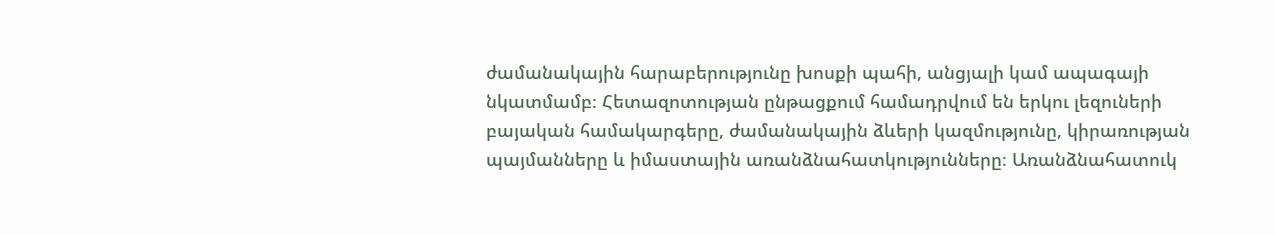ժամանակային հարաբերությունը խոսքի պահի, անցյալի կամ ապագայի նկատմամբ։ Հետազոտության ընթացքում համադրվում են երկու լեզուների բայական համակարգերը, ժամանակային ձևերի կազմությունը, կիրառության պայմանները և իմաստային առանձնահատկությունները։ Առանձնահատուկ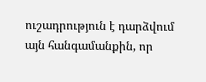ուշադրություն է դարձվում այն հանգամանքին, որ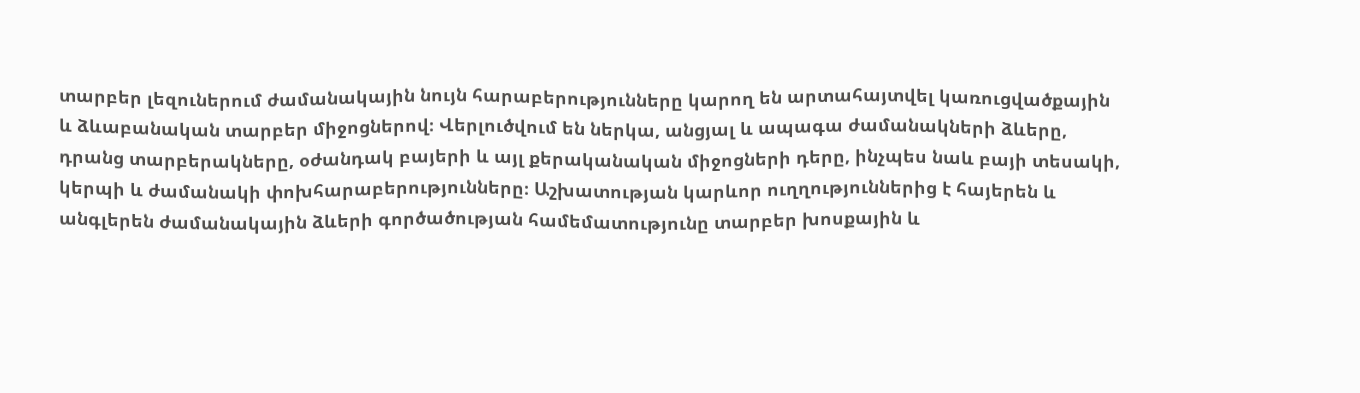տարբեր լեզուներում ժամանակային նույն հարաբերությունները կարող են արտահայտվել կառուցվածքային և ձևաբանական տարբեր միջոցներով։ Վերլուծվում են ներկա, անցյալ և ապագա ժամանակների ձևերը, դրանց տարբերակները, օժանդակ բայերի և այլ քերականական միջոցների դերը, ինչպես նաև բայի տեսակի, կերպի և ժամանակի փոխհարաբերությունները։ Աշխատության կարևոր ուղղություններից է հայերեն և անգլերեն ժամանակային ձևերի գործածության համեմատությունը տարբեր խոսքային և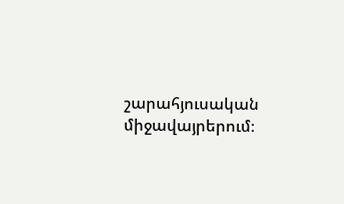շարահյուսական միջավայրերում։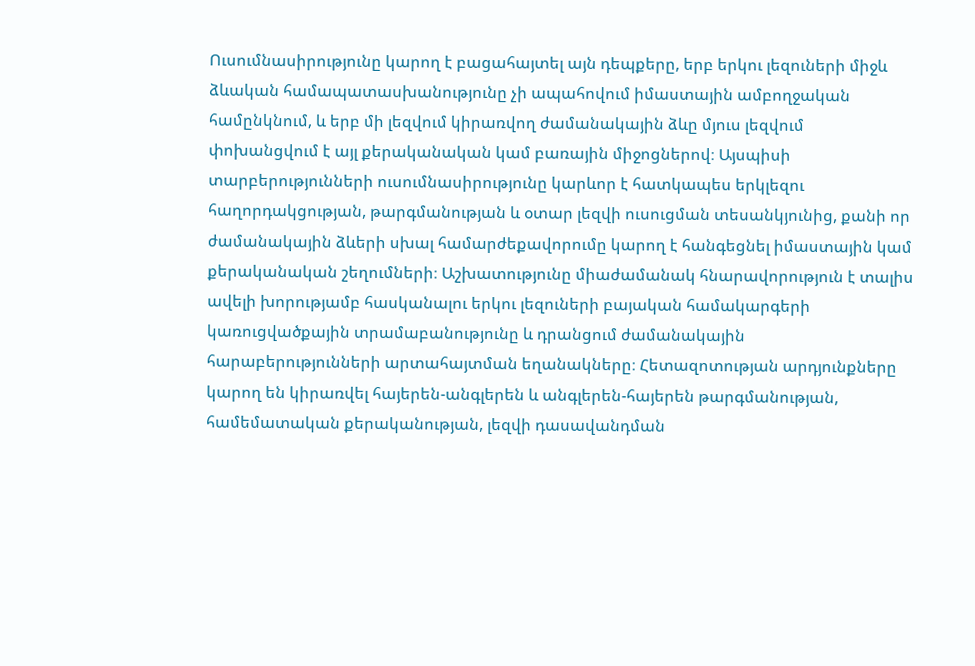Ուսումնասիրությունը կարող է բացահայտել այն դեպքերը, երբ երկու լեզուների միջև ձևական համապատասխանությունը չի ապահովում իմաստային ամբողջական համընկնում, և երբ մի լեզվում կիրառվող ժամանակային ձևը մյուս լեզվում փոխանցվում է այլ քերականական կամ բառային միջոցներով։ Այսպիսի տարբերությունների ուսումնասիրությունը կարևոր է հատկապես երկլեզու հաղորդակցության, թարգմանության և օտար լեզվի ուսուցման տեսանկյունից, քանի որ ժամանակային ձևերի սխալ համարժեքավորումը կարող է հանգեցնել իմաստային կամ քերականական շեղումների։ Աշխատությունը միաժամանակ հնարավորություն է տալիս ավելի խորությամբ հասկանալու երկու լեզուների բայական համակարգերի կառուցվածքային տրամաբանությունը և դրանցում ժամանակային հարաբերությունների արտահայտման եղանակները։ Հետազոտության արդյունքները կարող են կիրառվել հայերեն-անգլերեն և անգլերեն-հայերեն թարգմանության, համեմատական քերականության, լեզվի դասավանդման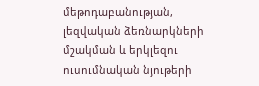մեթոդաբանության, լեզվական ձեռնարկների մշակման և երկլեզու ուսումնական նյութերի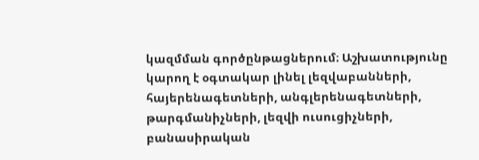կազմման գործընթացներում։ Աշխատությունը կարող է օգտակար լինել լեզվաբանների, հայերենագետների, անգլերենագետների, թարգմանիչների, լեզվի ուսուցիչների, բանասիրական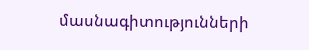մասնագիտությունների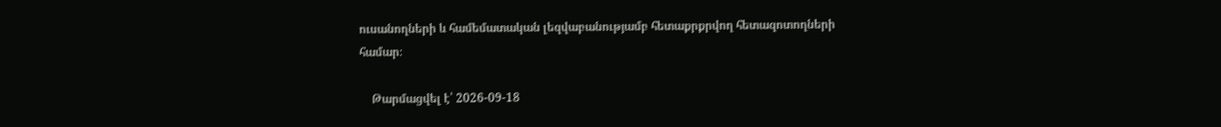ուսանողների և համեմատական լեզվաբանությամբ հետաքրքրվող հետազոտողների համար։

    Թարմացվել է՝ 2026-09-18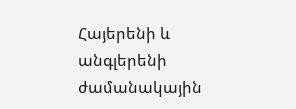Հայերենի և անգլերենի ժամանակային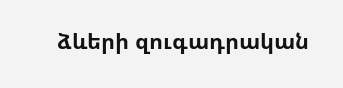ձևերի զուգադրական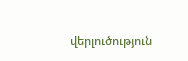վերլուծություն